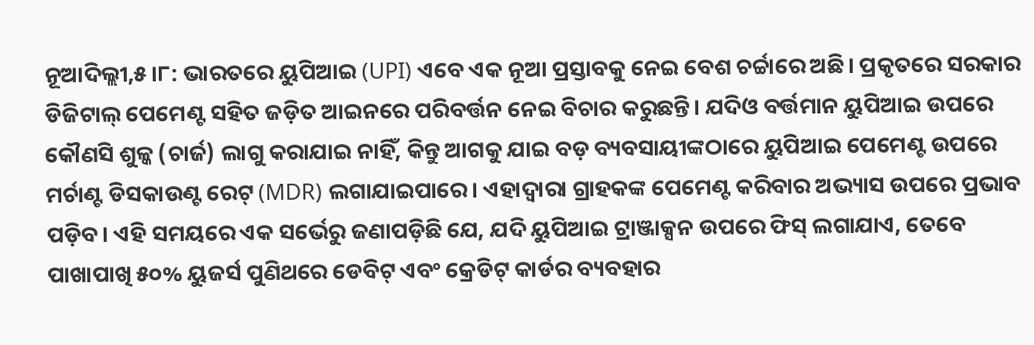ନୂଆଦିଲ୍ଲୀ,୫।୮: ଭାରତରେ ୟୁପିଆଇ (UPI) ଏବେ ଏକ ନୂଆ ପ୍ରସ୍ତାବକୁ ନେଇ ବେଶ ଚର୍ଚ୍ଚାରେ ଅଛି। ପ୍ରକୃତରେ ସରକାର ଡିଜିଟାଲ୍ ପେମେଣ୍ଟ ସହିତ ଜଡ଼ିତ ଆଇନରେ ପରିବର୍ତ୍ତନ ନେଇ ବିଚାର କରୁଛନ୍ତି। ଯଦିଓ ବର୍ତ୍ତମାନ ୟୁପିଆଇ ଉପରେ କୌଣସି ଶୁଳ୍କ (ଚାର୍ଜ) ଲାଗୁ କରାଯାଇ ନାହିଁ, କିନ୍ତୁ ଆଗକୁ ଯାଇ ବଡ଼ ବ୍ୟବସାୟୀଙ୍କଠାରେ ୟୁପିଆଇ ପେମେଣ୍ଟ ଉପରେ ମର୍ଚାଣ୍ଟ ଡିସକାଉଣ୍ଟ ରେଟ୍ (MDR) ଲଗାଯାଇପାରେ। ଏହାଦ୍ୱାରା ଗ୍ରାହକଙ୍କ ପେମେଣ୍ଟ କରିବାର ଅଭ୍ୟାସ ଉପରେ ପ୍ରଭାବ ପଡ଼ିବ। ଏହି ସମୟରେ ଏକ ସର୍ଭେରୁ ଜଣାପଡ଼ିଛି ଯେ, ଯଦି ୟୁପିଆଇ ଟ୍ରାଞ୍ଜାକ୍ସନ ଉପରେ ଫିସ୍ ଲଗାଯାଏ, ତେବେ ପାଖାପାଖି ୫୦% ୟୁଜର୍ସ ପୁଣିଥରେ ଡେବିଟ୍ ଏବଂ କ୍ରେଡିଟ୍ କାର୍ଡର ବ୍ୟବହାର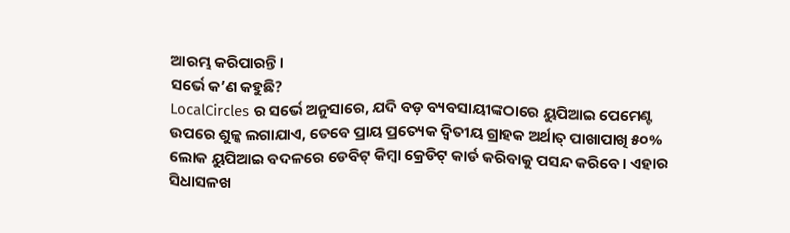ଆରମ୍ଭ କରିପାରନ୍ତି।
ସର୍ଭେ କ’ଣ କହୁଛି?
LocalCircles ର ସର୍ଭେ ଅନୁସାରେ, ଯଦି ବଡ଼ ବ୍ୟବସାୟୀଙ୍କଠାରେ ୟୁପିଆଇ ପେମେଣ୍ଟ ଉପରେ ଶୁଳ୍କ ଲଗାଯାଏ, ତେବେ ପ୍ରାୟ ପ୍ରତ୍ୟେକ ଦ୍ୱିତୀୟ ଗ୍ରାହକ ଅର୍ଥାତ୍ ପାଖାପାଖି ୫୦% ଲୋକ ୟୁପିଆଇ ବଦଳରେ ଡେବିଟ୍ କିମ୍ବା କ୍ରେଡିଟ୍ କାର୍ଡ କରିବାକୁ ପସନ୍ଦ କରିବେ। ଏହାର ସିଧାସଳଖ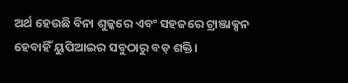ଅର୍ଥ ହେଉଛି ବିନା ଶୁଳ୍କରେ ଏବଂ ସହଜରେ ଟ୍ରାଞ୍ଜାକ୍ସନ ହେବାହିଁ ୟୁପିଆଇର ସବୁଠାରୁ ବଡ଼ ଶକ୍ତି।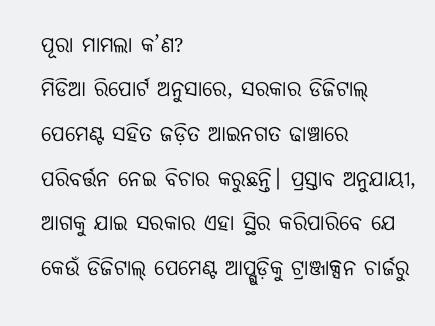ପୂରା ମାମଲା କ’ଣ?
ମିଡିଆ ରିପୋର୍ଟ ଅନୁସାରେ, ସରକାର ଡିଜିଟାଲ୍ ପେମେଣ୍ଟ ସହିତ ଜଡ଼ିତ ଆଇନଗତ ଢାଞ୍ଚାରେ ପରିବର୍ତ୍ତନ ନେଇ ବିଚାର କରୁଛନ୍ତି। ପ୍ରସ୍ତାବ ଅନୁଯାୟୀ, ଆଗକୁ ଯାଇ ସରକାର ଏହା ସ୍ଥିର କରିପାରିବେ ଯେ କେଉଁ ଡିଜିଟାଲ୍ ପେମେଣ୍ଟ ଆପ୍ଗୁଡ଼ିକୁ ଟ୍ରାଞ୍ଜାକ୍ସନ ଚାର୍ଜରୁ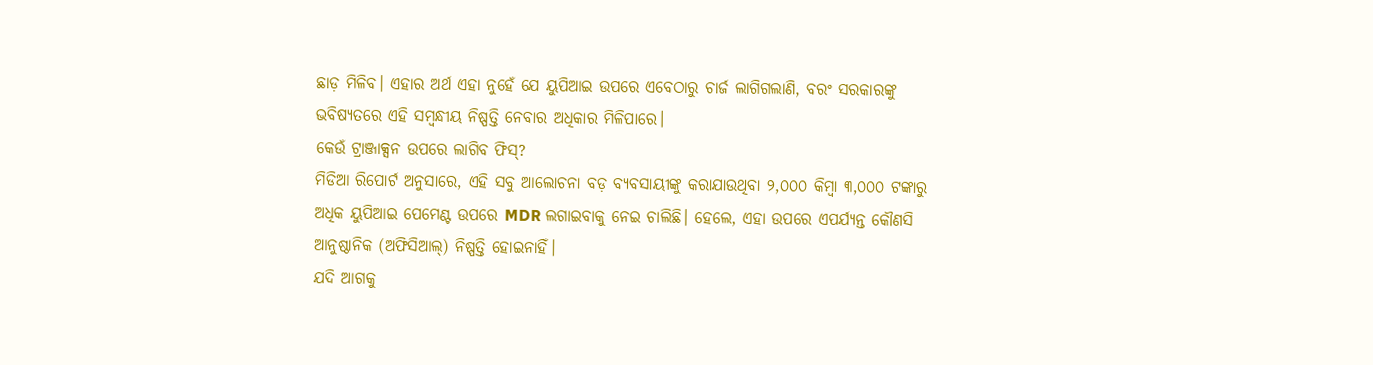ଛାଡ଼ ମିଳିବ। ଏହାର ଅର୍ଥ ଏହା ନୁହେଁ ଯେ ୟୁପିଆଇ ଉପରେ ଏବେଠାରୁ ଚାର୍ଜ ଲାଗିଗଲାଣି, ବରଂ ସରକାରଙ୍କୁ ଭବିଷ୍ୟତରେ ଏହି ସମ୍ବନ୍ଧୀୟ ନିଷ୍ପତ୍ତି ନେବାର ଅଧିକାର ମିଳିପାରେ।
କେଉଁ ଟ୍ରାଞ୍ଜାକ୍ସନ ଉପରେ ଲାଗିବ ଫିସ୍?
ମିଡିଆ ରିପୋର୍ଟ ଅନୁସାରେ, ଏହି ସବୁ ଆଲୋଚନା ବଡ଼ ବ୍ୟବସାୟୀଙ୍କୁ କରାଯାଉଥିବା ୨,୦୦୦ କିମ୍ବା ୩,୦୦୦ ଟଙ୍କାରୁ ଅଧିକ ୟୁପିଆଇ ପେମେଣ୍ଟ ଉପରେ MDR ଲଗାଇବାକୁ ନେଇ ଚାଲିଛି। ହେଲେ, ଏହା ଉପରେ ଏପର୍ଯ୍ୟନ୍ତ କୌଣସି ଆନୁଷ୍ଠାନିକ (ଅଫିସିଆଲ୍) ନିଷ୍ପତ୍ତି ହୋଇନାହିଁ।
ଯଦି ଆଗକୁ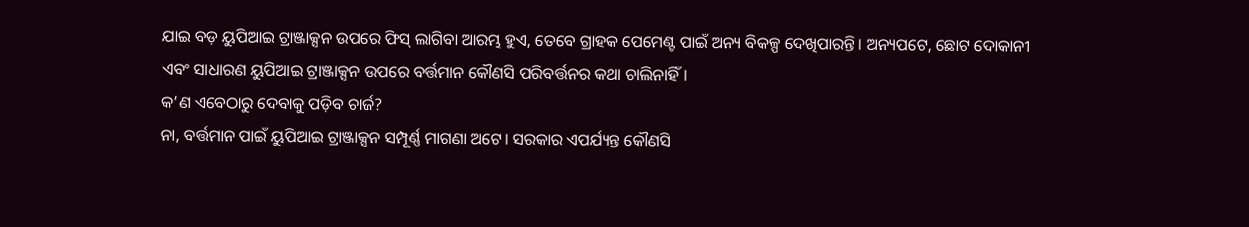ଯାଇ ବଡ଼ ୟୁପିଆଇ ଟ୍ରାଞ୍ଜାକ୍ସନ ଉପରେ ଫିସ୍ ଲାଗିବା ଆରମ୍ଭ ହୁଏ, ତେବେ ଗ୍ରାହକ ପେମେଣ୍ଟ ପାଇଁ ଅନ୍ୟ ବିକଳ୍ପ ଦେଖିପାରନ୍ତି। ଅନ୍ୟପଟେ, ଛୋଟ ଦୋକାନୀ ଏବଂ ସାଧାରଣ ୟୁପିଆଇ ଟ୍ରାଞ୍ଜାକ୍ସନ ଉପରେ ବର୍ତ୍ତମାନ କୌଣସି ପରିବର୍ତ୍ତନର କଥା ଚାଲିନାହିଁ।
କ’ଣ ଏବେଠାରୁ ଦେବାକୁ ପଡ଼ିବ ଚାର୍ଜ?
ନା, ବର୍ତ୍ତମାନ ପାଇଁ ୟୁପିଆଇ ଟ୍ରାଞ୍ଜାକ୍ସନ ସମ୍ପୂର୍ଣ୍ଣ ମାଗଣା ଅଟେ। ସରକାର ଏପର୍ଯ୍ୟନ୍ତ କୌଣସି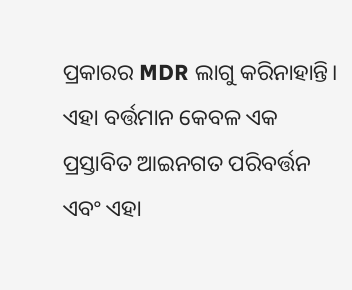ପ୍ରକାରର MDR ଲାଗୁ କରିନାହାନ୍ତି। ଏହା ବର୍ତ୍ତମାନ କେବଳ ଏକ ପ୍ରସ୍ତାବିତ ଆଇନଗତ ପରିବର୍ତ୍ତନ ଏବଂ ଏହା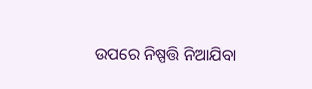ଉପରେ ନିଷ୍ପତ୍ତି ନିଆଯିବା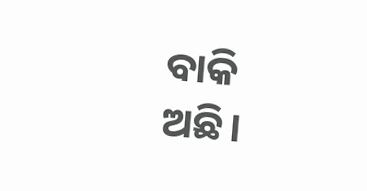ବାକି ଅଛି।